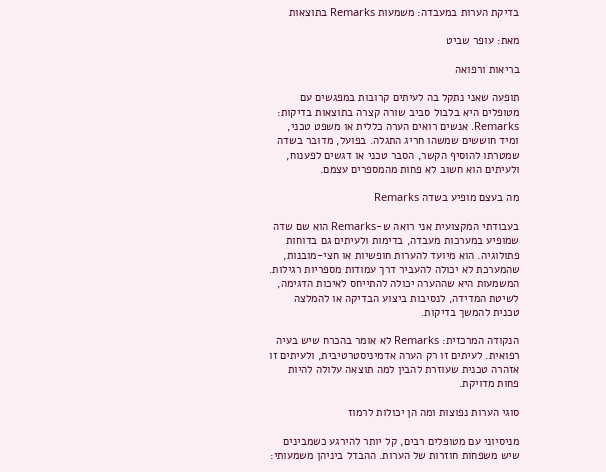בדיקת הערות במעבדה: משמעות Remarks בתוצאות

מאת: עופר שביט

בריאות ורפואה

תופעה שאני נתקל בה לעיתים קרובות במפגשים עם מטופלים היא בלבול סביב שורה קצרה בתוצאות בדיקות: Remarks. אנשים רואים הערה כללית או משפט טכני, ומיד חוששים שמשהו חריג התגלה. בפועל, מדובר בשדה שמטרתו להוסיף הקשר, הסבר טכני או דגשים לפענוח, ולעיתים הוא חשוב לא פחות מהמספרים עצמם.

מה בעצם מופיע בשדה Remarks

בעבודתי המקצועית אני רואה ש-Remarks הוא שם שדה שמופיע במערכות מעבדה, בדימות ולעיתים גם בדוחות פתולוגיה. הוא מיועד להערות חופשיות או חצי-מובנות, שהמערכת לא יכולה להעביר דרך עמודות מספריות רגילות. המשמעות היא שההערה יכולה להתייחס לאיכות הדגימה, לשיטת המדידה, לנסיבות ביצוע הבדיקה או להמלצה טכנית להמשך בדיקות.

הנקודה המרכזית: Remarks לא אומר בהכרח שיש בעיה רפואית. לעיתים זו רק הערה אדמיניסטרטיבית, ולעיתים זו אזהרה טכנית שעוזרת להבין למה תוצאה עלולה להיות פחות מדויקת.

סוגי הערות נפוצות ומה הן יכולות לרמוז

מניסיוני עם מטופלים רבים, קל יותר להירגע כשמבינים שיש משפחות חוזרות של הערות. ההבדל ביניהן משמעותי: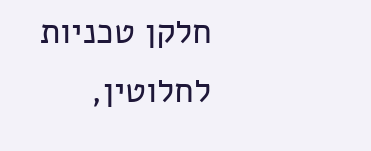חלקן טכניות לחלוטין,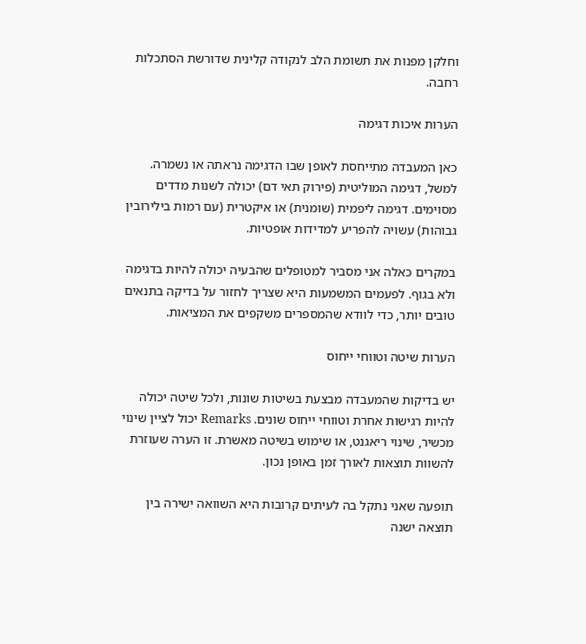וחלקן מפנות את תשומת הלב לנקודה קלינית שדורשת הסתכלות רחבה.

הערות איכות דגימה

כאן המעבדה מתייחסת לאופן שבו הדגימה נראתה או נשמרה. למשל, דגימה המוליטית (פירוק תאי דם) יכולה לשנות מדדים מסוימים. דגימה ליפמית (שומנית) או איקטרית (עם רמות בילירובין גבוהות) עשויה להפריע למדידות אופטיות.

במקרים כאלה אני מסביר למטופלים שהבעיה יכולה להיות בדגימה ולא בגוף. לפעמים המשמעות היא שצריך לחזור על בדיקה בתנאים טובים יותר, כדי לוודא שהמספרים משקפים את המציאות.

הערות שיטה וטווחי ייחוס

יש בדיקות שהמעבדה מבצעת בשיטות שונות, ולכל שיטה יכולה להיות רגישות אחרת וטווחי ייחוס שונים. Remarks יכול לציין שינוי מכשיר, שינוי ריאגנט, או שימוש בשיטה מאשרת. זו הערה שעוזרת להשוות תוצאות לאורך זמן באופן נכון.

תופעה שאני נתקל בה לעיתים קרובות היא השוואה ישירה בין תוצאה ישנה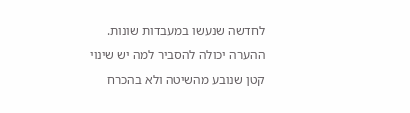לחדשה שנעשו במעבדות שונות. ההערה יכולה להסביר למה יש שינוי קטן שנובע מהשיטה ולא בהכרח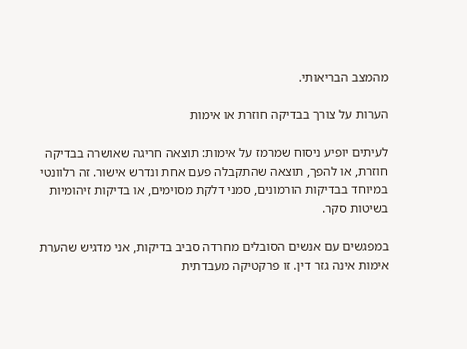מהמצב הבריאותי.

הערות על צורך בבדיקה חוזרת או אימות

לעיתים יופיע ניסוח שמרמז על אימות: תוצאה חריגה שאושרה בבדיקה חוזרת, או להפך, תוצאה שהתקבלה פעם אחת ונדרש אישור. זה רלוונטי במיוחד בבדיקות הורמונים, סמני דלקת מסוימים, או בדיקות זיהומיות בשיטות סקר.

במפגשים עם אנשים הסובלים מחרדה סביב בדיקות, אני מדגיש שהערת אימות אינה גזר דין. זו פרקטיקה מעבדתית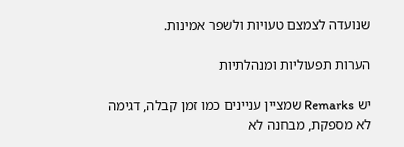שנועדה לצמצם טעויות ולשפר אמינות.

הערות תפעוליות ומנהלתיות

יש Remarks שמציין עניינים כמו זמן קבלה, דגימה לא מספקת, מבחנה לא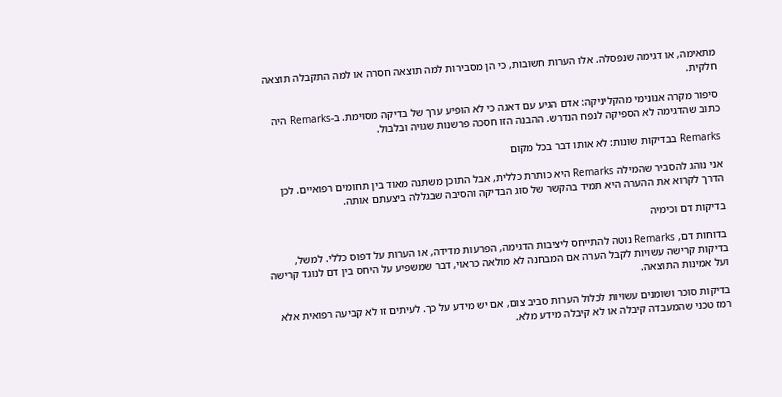מתאימה, או דגימה שנפסלה. אלו הערות חשובות, כי הן מסבירות למה תוצאה חסרה או למה התקבלה תוצאה חלקית.

סיפור מקרה אנונימי מהקליניקה: אדם הגיע עם דאגה כי לא הופיע ערך של בדיקה מסוימת. ב-Remarks היה כתוב שהדגימה לא הספיקה לנפח הנדרש. ההבנה הזו חסכה פרשנות שגויה ובלבול.

Remarks בבדיקות שונות: לא אותו דבר בכל מקום

אני נוהג להסביר שהמילה Remarks היא כותרת כללית, אבל התוכן משתנה מאוד בין תחומים רפואיים. לכן הדרך לקרוא את ההערה היא תמיד בהקשר של סוג הבדיקה והסיבה שבגללה ביצעתם אותה.

בדיקות דם וכימיה

בדוחות דם, Remarks נוטה להתייחס ליציבות הדגימה, הפרעות מדידה, או הערות על דפוס כללי. למשל, בדיקות קרישה עשויות לקבל הערה אם המבחנה לא מולאה כראוי, דבר שמשפיע על היחס בין דם לנוגד קרישה ועל אמינות התוצאה.

בדיקות סוכר ושומנים עשויות לכלול הערות סביב צום, אם יש מידע על כך. לעיתים זו לא קביעה רפואית אלא רמז טכני שהמעבדה קיבלה או לא קיבלה מידע מלא.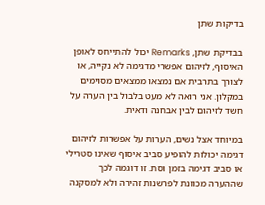בדיקות שתן

בבדיקת שתן, Remarks יכול להתייחס לאופן האיסוף, לזיהום אפשרי מדגימה לא נקייה, או לצורך בתרבית אם נמצאו ממצאים מסוימים במקלון. אני רואה לא מעט בלבול בין הערה על חשד לזיהום לבין אבחנה ודאית.

במיוחד אצל נשים, הערות על אפשרות לזיהום דגימה יכולות להופיע סביב איסוף שאינו סטרילי או סביב דגימה בזמן וסת. זו דוגמה לכך שההערה מכוונת לפרשנות זהירה ולא למסקנה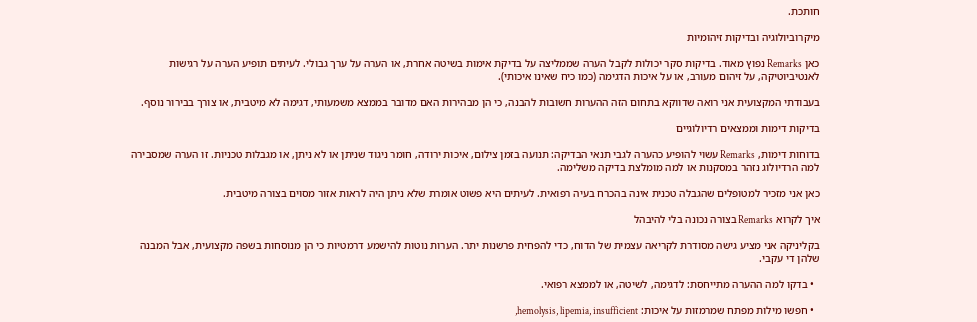חותכת.

מיקרוביולוגיה ובדיקות זיהומיות

כאן Remarks נפוץ מאוד. בדיקות סקר יכולות לקבל הערה שממליצה על בדיקת אימות בשיטה אחרת, או הערה על ערך גבולי. לעיתים תופיע הערה על רגישות לאנטיביוטיקה, על זיהום מעורב, או על איכות הדגימה (כמו כיח שאינו איכותי).

בעבודתי המקצועית אני רואה שדווקא בתחום הזה ההערות חשובות להבנה, כי הן מבהירות האם מדובר בממצא משמעותי, דגימה לא מיטבית, או צורך בבירור נוסף.

בדיקות דימות וממצאים רדיולוגיים

בדוחות דימות, Remarks עשוי להופיע כהערה לגבי תנאי הבדיקה: תנועה בזמן צילום, איכות ירודה, חומר ניגוד שניתן או לא ניתן, או מגבלות טכניות. זו הערה שמסבירה למה הרדיולוג נזהר במסקנות או למה מומלצת בדיקה משלימה.

כאן אני מזכיר למטופלים שהגבלה טכנית אינה בהכרח בעיה רפואית. לעיתים היא פשוט אומרת שלא ניתן היה לראות אזור מסוים בצורה מיטבית.

איך לקרוא Remarks בצורה נכונה בלי להיבהל

בקליניקה אני מציע גישה מסודרת לקריאה עצמית של הדוח, כדי להפחית פרשנות יתר. הערות נוטות להישמע דרמטיות כי הן מנוסחות בשפה מקצועית, אבל המבנה שלהן די עקבי.

  • בדקו למה ההערה מתייחסת: לדגימה, לשיטה, או לממצא רפואי.

  • חפשו מילות מפתח שמרמזות על איכות: hemolysis, lipemia, insufficient,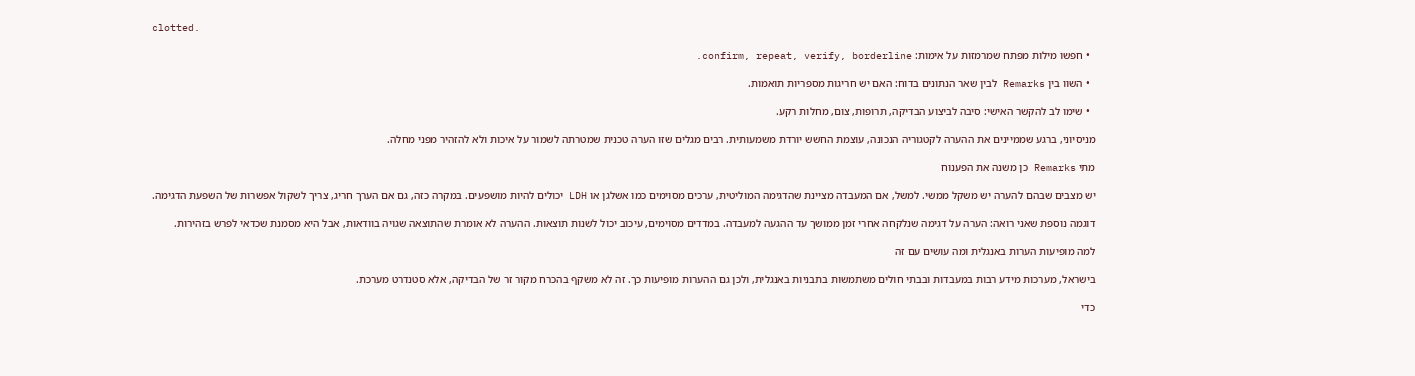clotted.

  • חפשו מילות מפתח שמרמזות על אימות: confirm, repeat, verify, borderline.

  • השוו בין Remarks לבין שאר הנתונים בדוח: האם יש חריגות מספריות תואמות.

  • שימו לב להקשר האישי: סיבה לביצוע הבדיקה, תרופות, צום, מחלות רקע.

מניסיוני, ברגע שממיינים את ההערה לקטגוריה הנכונה, עוצמת החשש יורדת משמעותית. רבים מגלים שזו הערה טכנית שמטרתה לשמור על איכות ולא להזהיר מפני מחלה.

מתי Remarks כן משנה את הפענוח

יש מצבים שבהם להערה יש משקל ממשי. למשל, אם המעבדה מציינת שהדגימה המוליטית, ערכים מסוימים כמו אשלגן או LDH יכולים להיות מושפעים. במקרה כזה, גם אם הערך חריג, צריך לשקול אפשרות של השפעת הדגימה.

דוגמה נוספת שאני רואה: הערה על דגימה שנלקחה אחרי זמן ממושך עד ההגעה למעבדה. במדדים מסוימים, עיכוב יכול לשנות תוצאות. ההערה לא אומרת שהתוצאה שגויה בוודאות, אבל היא מסמנת שכדאי לפרש בזהירות.

למה מופיעות הערות באנגלית ומה עושים עם זה

בישראל, מערכות מידע רבות במעבדות ובבתי חולים משתמשות בתבניות באנגלית, ולכן גם ההערות מופיעות כך. זה לא משקף בהכרח מקור זר של הבדיקה, אלא סטנדרט מערכת.

כדי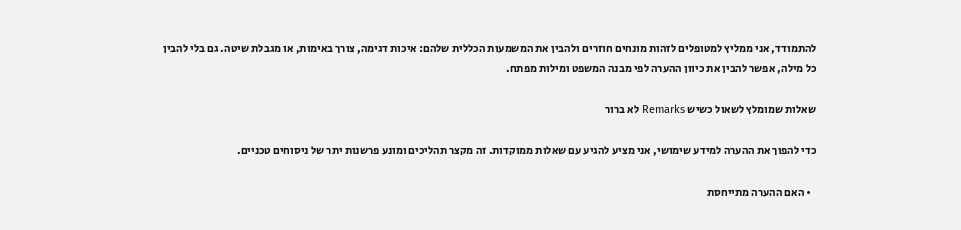להתמודד, אני ממליץ למטופלים לזהות מונחים חוזרים ולהבין את המשמעות הכללית שלהם: איכות דגימה, צורך באימות, או מגבלת שיטה. גם בלי להבין כל מילה, אפשר להבין את כיוון ההערה לפי מבנה המשפט ומילות מפתח.

שאלות שמומלץ לשאול כשיש Remarks לא ברור

כדי להפוך את ההערה למידע שימושי, אני מציע להגיע עם שאלות ממוקדות. זה מקצר תהליכים ומונע פרשנות יתר של ניסוחים טכניים.

  • האם ההערה מתייחסת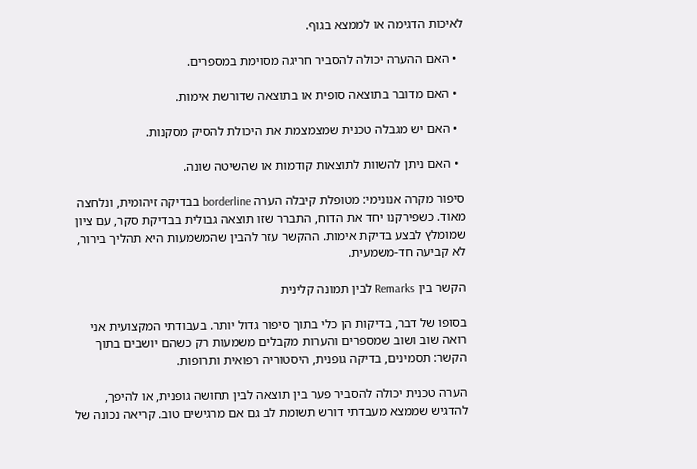לאיכות הדגימה או לממצא בגוף.

  • האם ההערה יכולה להסביר חריגה מסוימת במספרים.

  • האם מדובר בתוצאה סופית או בתוצאה שדורשת אימות.

  • האם יש מגבלה טכנית שמצמצמת את היכולת להסיק מסקנות.

  • האם ניתן להשוות לתוצאות קודמות או שהשיטה שונה.

סיפור מקרה אנונימי: מטופלת קיבלה הערה borderline בבדיקה זיהומית, ונלחצה מאוד. כשפירקנו יחד את הדוח, התברר שזו תוצאה גבולית בבדיקת סקר, עם ציון שמומלץ לבצע בדיקת אימות. ההקשר עזר להבין שהמשמעות היא תהליך בירור, לא קביעה חד-משמעית.

הקשר בין Remarks לבין תמונה קלינית

בסופו של דבר, בדיקות הן כלי בתוך סיפור גדול יותר. בעבודתי המקצועית אני רואה שוב ושוב שמספרים והערות מקבלים משמעות רק כשהם יושבים בתוך הקשר: תסמינים, בדיקה גופנית, היסטוריה רפואית ותרופות.

הערה טכנית יכולה להסביר פער בין תוצאה לבין תחושה גופנית, או להיפך, להדגיש שממצא מעבדתי דורש תשומת לב גם אם מרגישים טוב. קריאה נכונה של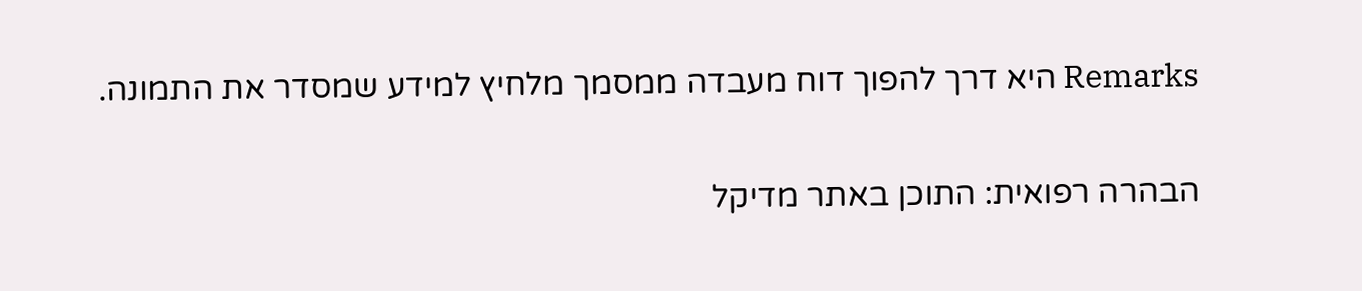Remarks היא דרך להפוך דוח מעבדה ממסמך מלחיץ למידע שמסדר את התמונה.

הבהרה רפואית: התוכן באתר מדיקל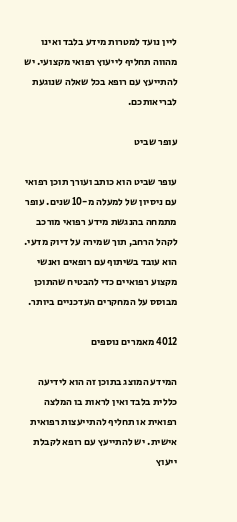ליין נועד למטרות מידע בלבד ואינו מהווה תחליף לייעוץ רפואי מקצועי. יש להתייעץ עם רופא בכל שאלה שנוגעת לבריאותכם.

עופר שביט

עופר שביט הוא כותב ועורך תוכן רפואי עם ניסיון של למעלה מ-10 שנים. עופר מתמחה בהנגשת מידע רפואי מורכב לקהל הרחב, תוך שמירה על דיוק מדעי. הוא עובד בשיתוף עם רופאים ואנשי מקצוע רפואיים כדי להבטיח שהתוכן מבוסס על המחקרים העדכניים ביותר.

4012 מאמרים נוספים

המידע המוצג בתוכן זה הוא לידיעה כללית בלבד ואין לראות בו המלצה רפואית או תחליף להתייעצות רפואית אישית. יש להתייעץ עם רופא לקבלת ייעוץ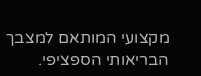מקצועי המותאם למצבך הבריאותי הספציפי.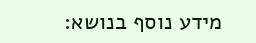מידע נוסף בנושא: